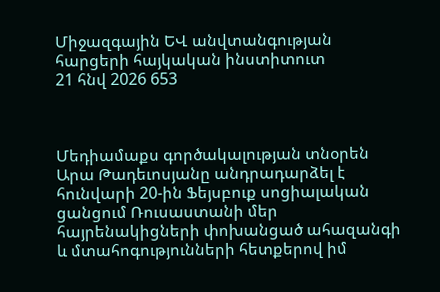Միջազգային ԵՎ անվտանգության հարցերի հայկական ինստիտուտ
21 հնվ 2026 653



Մեդիամաքս գործակալության տնօրեն Արա Թադեւոսյանը անդրադարձել է հունվարի 20-ին Ֆեյսբուք սոցիալական ցանցում Ռուսաստանի մեր հայրենակիցների փոխանցած ահազանգի և մտահոգությունների հետքերով իմ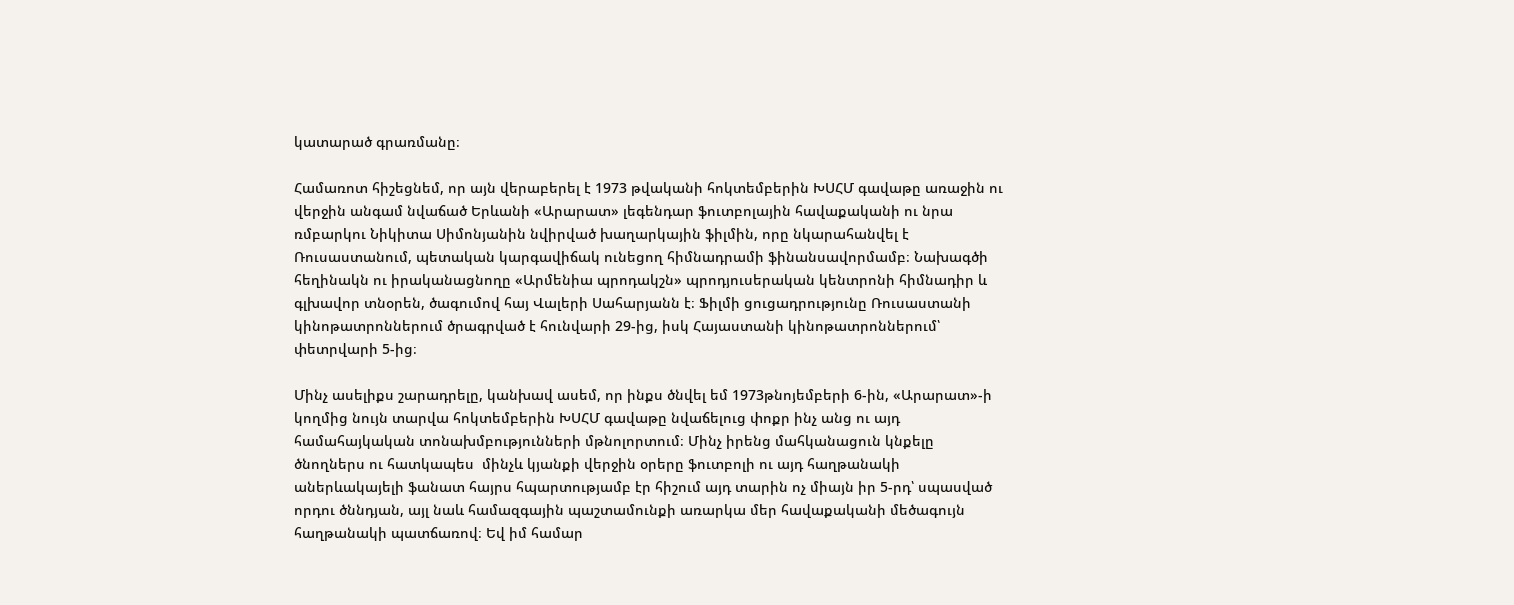կատարած գրառմանը։

Համառոտ հիշեցնեմ, որ այն վերաբերել է 1973 թվականի հոկտեմբերին ԽՍՀՄ գավաթը առաջին ու վերջին անգամ նվաճած Երևանի «Արարատ» լեգենդար ֆուտբոլային հավաքականի ու նրա ռմբարկու Նիկիտա Սիմոնյանին նվիրված խաղարկային ֆիլմին, որը նկարահանվել է Ռուսաստանում, պետական կարգավիճակ ունեցող հիմնադրամի ֆինանսավորմամբ։ Նախագծի հեղինակն ու իրականացնողը «Արմենիա պրոդակշն» պրոդյուսերական կենտրոնի հիմնադիր և գլխավոր տնօրեն, ծագումով հայ Վալերի Սահարյանն է։ Ֆիլմի ցուցադրությունը Ռուսաստանի կինոթատրոններում ծրագրված է հունվարի 29-ից, իսկ Հայաստանի կինոթատրոններում՝ փետրվարի 5-ից։

Մինչ ասելիքս շարադրելը, կանխավ ասեմ, որ ինքս ծնվել եմ 1973թնոյեմբերի 6-ին, «Արարատ»-ի կողմից նույն տարվա հոկտեմբերին ԽՍՀՄ գավաթը նվաճելուց փոքր ինչ անց ու այդ համահայկական տոնախմբությունների մթնոլորտում։ Մինչ իրենց մահկանացուն կնքելը ծնողներս ու հատկապես  մինչև կյանքի վերջին օրերը ֆուտբոլի ու այդ հաղթանակի աներևակայելի ֆանատ հայրս հպարտությամբ էր հիշում այդ տարին ոչ միայն իր 5-րդ՝ սպասված որդու ծննդյան, այլ նաև համազգային պաշտամունքի առարկա մեր հավաքականի մեծագույն հաղթանակի պատճառով։ Եվ իմ համար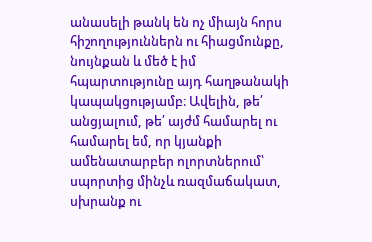անասելի թանկ են ոչ միայն հորս հիշողություններն ու հիացմունքը, նույնքան և մեծ է իմ հպարտությունը այդ հաղթանակի կապակցությամբ։ Ավելին, թե՛ անցյալում, թե՛ այժմ համարել ու համարել եմ, որ կյանքի ամենատարբեր ոլորտներում՝ սպորտից մինչև ռազմաճակատ, սխրանք ու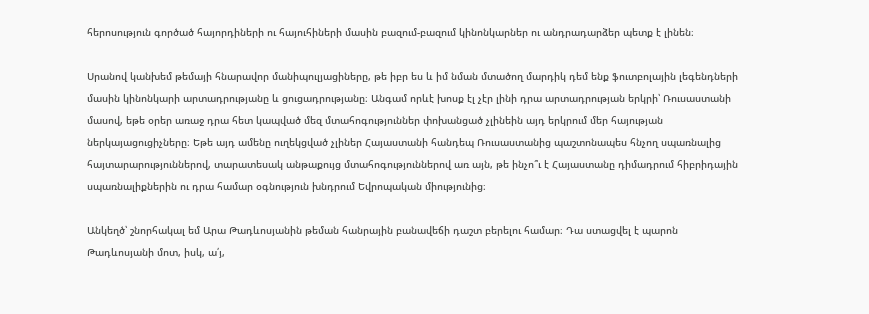հերոսություն գործած հայորդիների ու հայուհիների մասին բազում-բազում կինոնկարներ ու անդրադարձեր պետք է լինեն։

Սրանով կանխեմ թեմայի հնարավոր մանիպուլյացիները, թե իբր ես և իմ նման մտածող մարդիկ դեմ ենք ֆուտբոլային լեգենդների մասին կինոնկարի արտադրությանը և ցուցադրությանը։ Անգամ որևէ խոսք էլ չէր լինի դրա արտադրության երկրի՝ Ռուսաստանի մասով, եթե օրեր առաջ դրա հետ կապված մեզ մտահոգություններ փոխանցած չլինեին այդ երկրում մեր հայության ներկայացուցիչները։ Եթե այդ ամենը ուղեկցված չլիներ Հայաստանի հանդեպ Ռուսաստանից պաշտոնապես հնչող սպառնալից հայտարարություններով, տարատեսակ անթաքույց մտահոգություններով առ այն, թե ինչո՞ւ է Հայաստանը դիմադրում հիբրիդային սպառնալիքներին ու դրա համար օգնություն խնդրում Եվրոպական միությունից։

Անկեղծ՝ շնորհակալ եմ Արա Թադևոսյանին թեման հանրային բանավեճի դաշտ բերելու համար։ Դա ստացվել է պարոն Թադևոսյանի մոտ, իսկ, ա՛յ,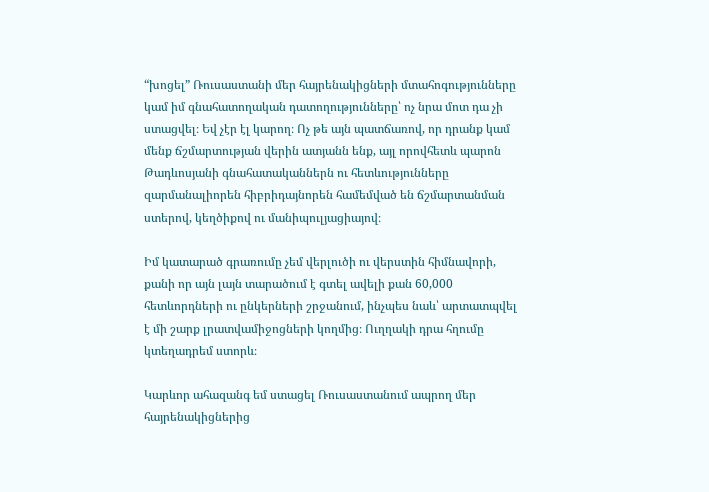“խոցել” Ռուսաստանի մեր հայրենակիցների մտահոգությունները կամ իմ գնահատողական դատողությունները՝ ոչ նրա մոտ դա չի ստացվել։ Եվ չէր էլ կարող։ Ոչ թե այն պատճառով, որ դրանք կամ մենք ճշմարտության վերին ատյանն ենք, այլ որովհետև պարոն Թադևոսյանի գնահատականներն ու հետևությունները զարմանալիորեն հիբրիդայնորեն համեմված են ճշմարտանման ստերով, կեղծիքով ու մանիպուլյացիայով։

Իմ կատարած գրառումը չեմ վերլուծի ու վերստին հիմնավորի, քանի որ այն լայն տարածում է գտել ավելի քան 60,000 հետևորդների ու ընկերների շրջանում, ինչպես նաև՝ արտատպվել է մի շարք լրատվամիջոցների կողմից։ Ուղղակի դրա հղումը կտեղադրեմ ստորև։

Կարևոր ահազանգ եմ ստացել Ռուսաստանում ապրող մեր հայրենակիցներից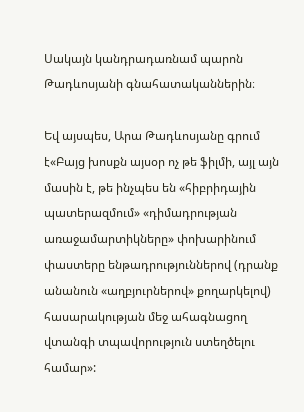Սակայն կանդրադառնամ պարոն Թադևոսյանի գնահատականներին։

Եվ այսպես, Արա Թադևոսյանը գրում է«Բայց խոսքն այսօր ոչ թե ֆիլմի, այլ այն մասին է, թե ինչպես են «հիբրիդային պատերազմում» «դիմադրության առաջամարտիկները» փոխարինում փաստերը ենթադրություններով (դրանք անանուն «աղբյուրներով» քողարկելով) հասարակության մեջ ահագնացող վտանգի տպավորություն ստեղծելու համար»: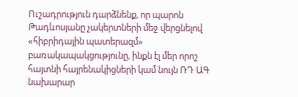Ուշադրություն դարձնենք, որ պարոն Թադևոսյանը չակերտների մեջ վերցնելով «հիբրիդային պատերազմ» բառակապակցությունը, ինքն էլ մեր որոշ հայտնի հայրենակիցների կամ նույն ՌԴ ԱԳ նախարար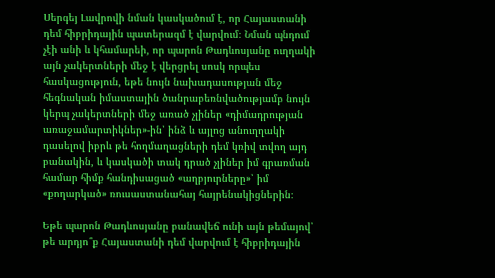Սերգեյ Լավրովի նման կասկածում է, որ Հայաստանի դեմ հիբրիդային պատերազմ է վարվում։ Նման պնդում չէի անի և կհամարեի, որ պարոն Թադևոսյանը ուղղակի այն չակերտների մեջ է վերցրել սոսկ որպես հասկացություն, եթե նույն նախադասության մեջ հեգնական իմաստային ծանրաբեռնվածությամբ նույն կերպ չակերտների մեջ առած չլիներ «դիմադրության առաջամարտիկներ»-ին՝ ինձ և այլոց անուղղակի դասելով իբրև թե հողմաղացների դեմ կռիվ տվող այդ բանակին, և կասկածի տակ դրած չլիներ իմ գրառման համար հիմք հանդիսացած «աղբյուրները»՝ իմ «քողարկած» ռուսաստանահայ հայրենակիցներին։

Եթե պարոն Թադևոսյանը բանավեճ ունի այն թեմայով՝ թե արդյո՞ք Հայաստանի դեմ վարվում է հիբրիդային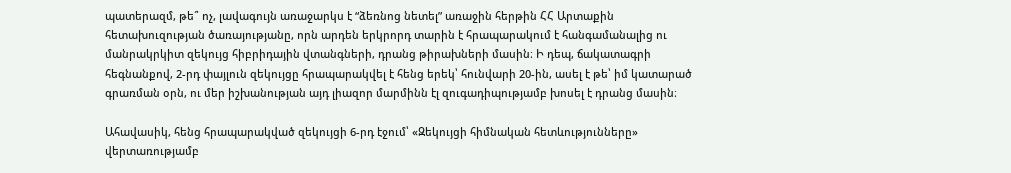պատերազմ, թե՞ ոչ, լավագույն առաջարկս է “ձեռնոց նետել” առաջին հերթին ՀՀ Արտաքին հետախուզության ծառայությանը, որն արդեն երկրորդ տարին է հրապարակում է հանգամանալից ու մանրակրկիտ զեկույց հիբրիդային վտանգների, դրանց թիրախների մասին։ Ի դեպ, ճակատագրի հեգնանքով, 2-րդ փայլուն զեկույցը հրապարակվել է հենց երեկ՝ հունվարի 20-ին, ասել է թե՝ իմ կատարած գրառման օրն, ու մեր իշխանության այդ լիազոր մարմինն էլ զուգադիպությամբ խոսել է դրանց մասին։

Ահավասիկ, հենց հրապարակված զեկույցի 6-րդ էջում՝ «Զեկույցի հիմնական հետևությունները» վերտառությամբ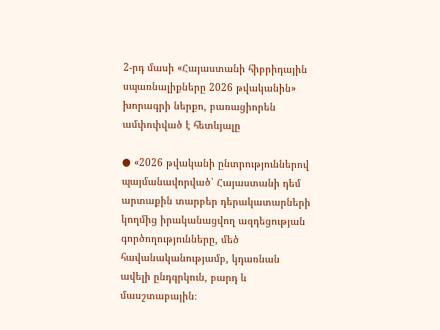2-րդ մասի «Հայաստանի հիբրիդային սպառնալիքները 2026 թվականին» խորագրի ներքո, բառացիորեն ամփոփված է հետևյալը

● «2026 թվականի ընտրություններով պայմանավորված՝ Հայաստանի դեմ արտաքին տարբեր դերակատարների կողմից իրականացվող ազդեցության գործողությունները, մեծ հավանականությամբ, կդառնան ավելի ընդգրկուն, բարդ և մասշտաբային։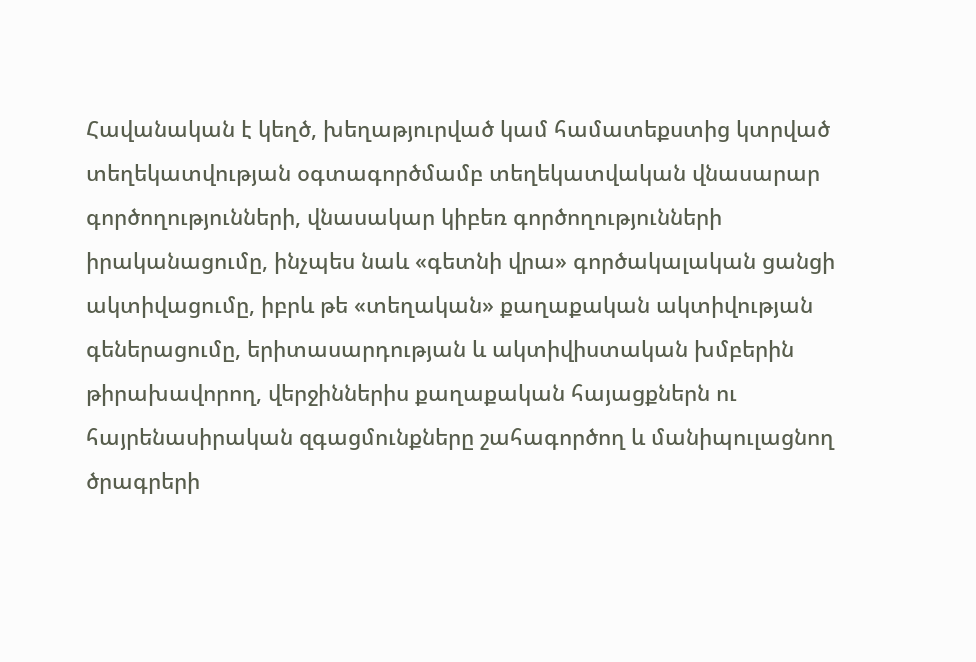Հավանական է կեղծ, խեղաթյուրված կամ համատեքստից կտրված տեղեկատվության օգտագործմամբ տեղեկատվական վնասարար գործողությունների, վնասակար կիբեռ գործողությունների իրականացումը, ինչպես նաև «գետնի վրա» գործակալական ցանցի ակտիվացումը, իբրև թե «տեղական» քաղաքական ակտիվության գեներացումը, երիտասարդության և ակտիվիստական խմբերին թիրախավորող, վերջիններիս քաղաքական հայացքներն ու հայրենասիրական զգացմունքները շահագործող և մանիպուլացնող ծրագրերի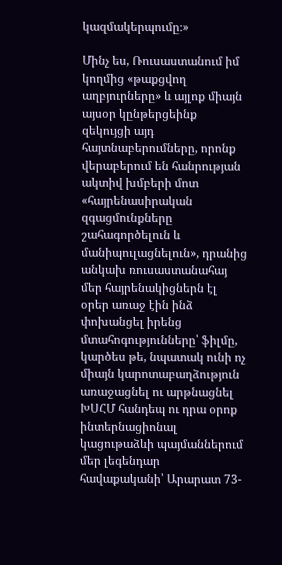կազմակերպումը։»

Մինչ ես, Ռուսաստանում իմ կողմից «թաքցվող աղբյուրները» և այլոք միայն այսօր կընթերցեինք զեկույցի այդ հայտնաբերումները, որոնք վերաբերում են հանրության ակտիվ խմբերի մոտ «հայրենասիրական զգացմունքները շահագործելուն և մանիպուլացնելուն», դրանից անկախ ռուսաստանահայ մեր հայրենակիցներն էլ օրեր առաջ էին ինձ փոխանցել իրենց մտահոգությունները՝ ֆիլմը, կարծես թե, նպատակ ունի ոչ միայն կարոտաբաղձություն առաջացնել ու արթնացնել ԽՍՀՄ հանդեպ ու դրա օրոք ինտերնացիոնալ կացութաձևի պայմաններում մեր լեգենդար հավաքականի՝ Արարատ 73-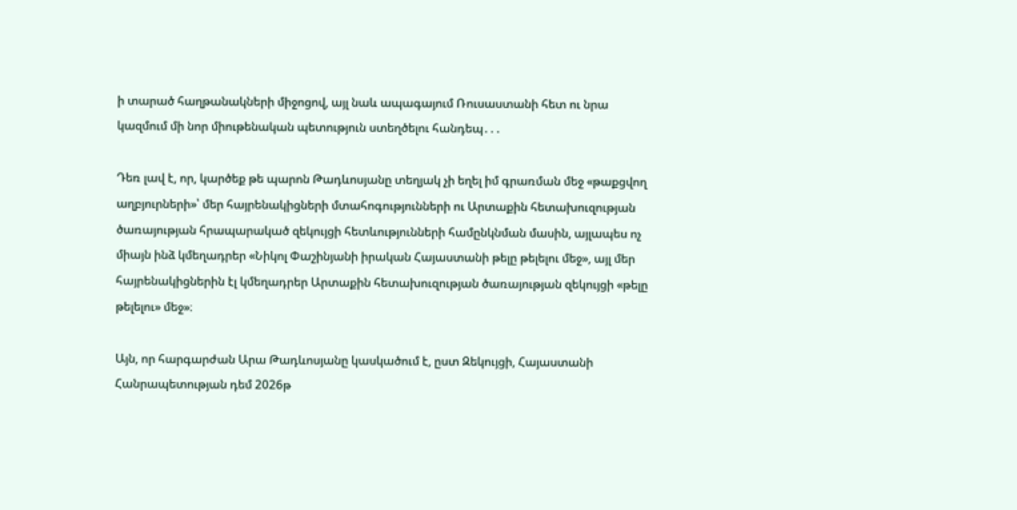ի տարած հաղթանակների միջոցով, այլ նաև ապագայում Ռուսաստանի հետ ու նրա կազմում մի նոր միութենական պետություն ստեղծելու հանդեպ․․․

Դեռ լավ է, որ, կարծեք թե պարոն Թադևոսյանը տեղյակ չի եղել իմ գրառման մեջ «թաքցվող աղբյուրների»՝ մեր հայրենակիցների մտահոգությունների ու Արտաքին հետախուզության ծառայության հրապարակած զեկույցի հետևությունների համընկնման մասին, այլապես ոչ միայն ինձ կմեղադրեր «Նիկոլ Փաշինյանի իրական Հայաստանի թելը թելելու մեջ», այլ մեր հայրենակիցներին էլ կմեղադրեր Արտաքին հետախուզության ծառայության զեկույցի «թելը թելելու» մեջ»։

Այն, որ հարգարժան Արա Թադևոսյանը կասկածում է, ըստ Զեկույցի, Հայաստանի Հանրապետության դեմ 2026թ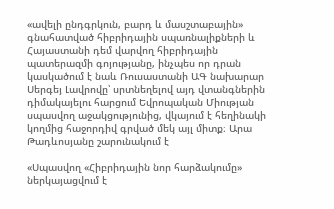«ավելի ընդգրկուն, բարդ և մասշտաբային» գնահատված հիբրիդային սպառնալիքների և Հայաստանի դեմ վարվող հիբրիդային պատերազմի գոյությանը, ինչպես որ դրան կասկածում է նաև Ռուսաստանի ԱԳ նախարար Սերգեյ Լավրովը՝ սրտնեղելով այդ վտանգներին դիմակայելու հարցում Եվրոպական Միության սպասվող աջակցությունից, վկայում է հեղինակի կողմից հաջորդիվ գրված մեկ այլ միտք։ Արա Թադևոսյանը շարունակում է

«Սպասվող «Հիբրիդային նոր հարձակումը» ներկայացվում է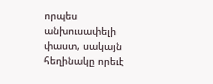որպես անխուսափելի փաստ, սակայն հեղինակը որեւէ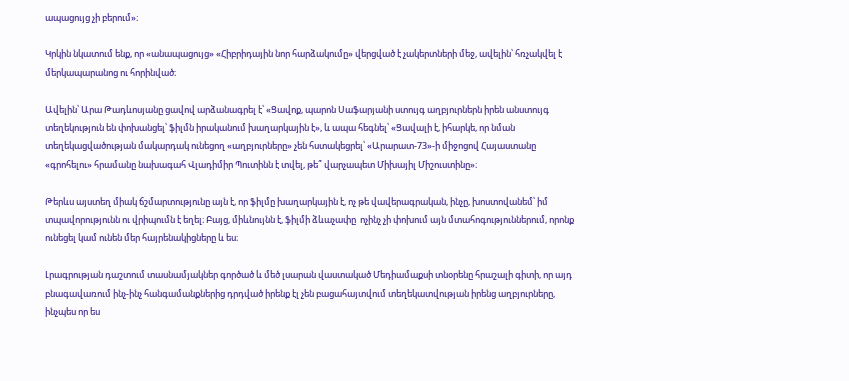ապացույց չի բերում»։

Կրկին նկատում ենք, որ «անապացույց» «Հիբրիդային նոր հարձակումը» վերցված է չակերտների մեջ, ավելին՝ հռչակվել է մերկապարանոց ու հորինված։

Ավելին՝ Արա Թադևոսյանը ցավով արձանագրել է՝ «Ցավոք, պարոն Սաֆարյանի ստույգ աղբյուրներն իրեն անստույգ տեղեկություն են փոխանցել՝ ֆիլմն իրականում խաղարկային է», և ապա հեգնել՝ «Ցավալի է, իհարկե, որ նման տեղեկացվածության մակարդակ ունեցող «աղբյուրները» չեն հստակեցրել՝ «Արարատ-73»-ի միջոցով Հայաստանը «գրոհելու» հրամանը նախագահ Վլադիմիր Պուտինն է տվել, թե՞ վարչապետ Միխայիլ Միշուստինը»։

Թերևս այստեղ միակ ճշմարտությունը այն է, որ ֆիլմը խաղարկային է, ոչ թե վավերագրական, ինչը, խոստովանեմ՝ իմ տպավորությունն ու վրիպումն է եղել։ Բայց, միևնույնն է, ֆիլմի ձևաչափը  ոչինչ չի փոխում այն մտահոգություններում, որոնք ունեցել կամ ունեն մեր հայրենակիցները և ես։

Լրագրության դաշտում տասնամյակներ գործած և մեծ լսարան վաստակած Մեդիամաքսի տնօրենը հրաշալի գիտի, որ այդ բնագավառում ինչ-ինչ հանգամանքներից դրդված իրենք էլ չեն բացահայտվում տեղեկատվության իրենց աղբյուրները, ինչպես որ ես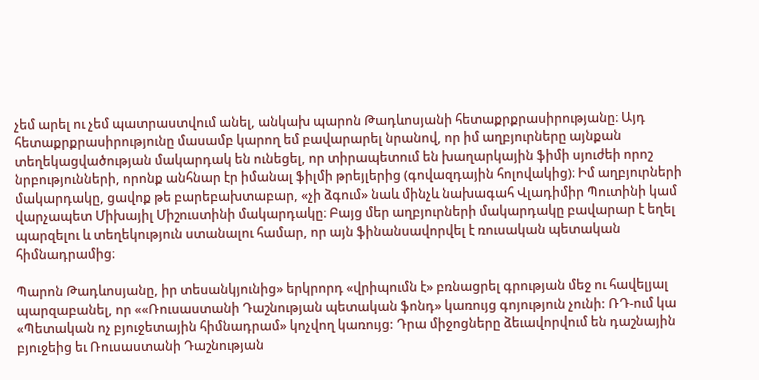չեմ արել ու չեմ պատրաստվում անել, անկախ պարոն Թադևոսյանի հետաքրքրասիրությանը։ Այդ հետաքրքրասիրությունը մասամբ կարող եմ բավարարել նրանով, որ իմ աղբյուրները այնքան տեղեկացվածության մակարդակ են ունեցել, որ տիրապետում են խաղարկային ֆիմի սյուժեի որոշ նրբությունների, որոնք անհնար էր իմանալ ֆիլմի թրեյլերից (գովազդային հոլովակից)։ Իմ աղբյուրների մակարդակը, ցավոք թե բարեբախտաբար, «չի ձգում» նաև մինչև նախագահ Վլադիմիր Պուտինի կամ վարչապետ Միխայիլ Միշուստինի մակարդակը։ Բայց մեր աղբյուրների մակարդակը բավարար է եղել պարզելու և տեղեկություն ստանալու համար, որ այն ֆինանսավորվել է ռուսական պետական հիմնադրամից։

Պարոն Թադևոսյանը, իր տեսանկյունից» երկրորդ «վրիպումն է» բռնացրել գրության մեջ ու հավելյալ պարզաբանել, որ ««Ռուսաստանի Դաշնության պետական ֆոնդ» կառույց գոյություն չունի: ՌԴ-ում կա «Պետական ոչ բյուջետային հիմնադրամ» կոչվող կառույց: Դրա միջոցները ձեւավորվում են դաշնային բյուջեից եւ Ռուսաստանի Դաշնության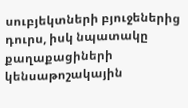սուբյեկտների բյուջեներից դուրս, իսկ նպատակը քաղաքացիների կենսաթոշակային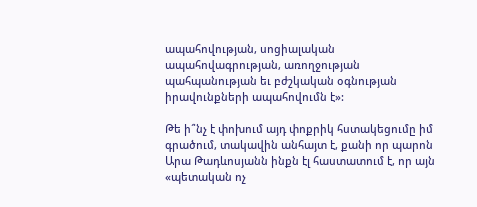ապահովության, սոցիալական ապահովագրության, առողջության պահպանության եւ բժշկական օգնության իրավունքների ապահովումն է»:

Թե ի՞նչ է փոխում այդ փոքրիկ հստակեցումը իմ գրածում, տակավին անհայտ է, քանի որ պարոն Արա Թադևոսյանն ինքն էլ հաստատում է, որ այն «պետական ոչ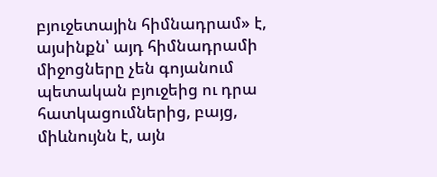բյուջետային հիմնադրամ» է, այսինքն՝ այդ հիմնադրամի միջոցները չեն գոյանում պետական բյուջեից ու դրա հատկացումներից, բայց, միևնույնն է, այն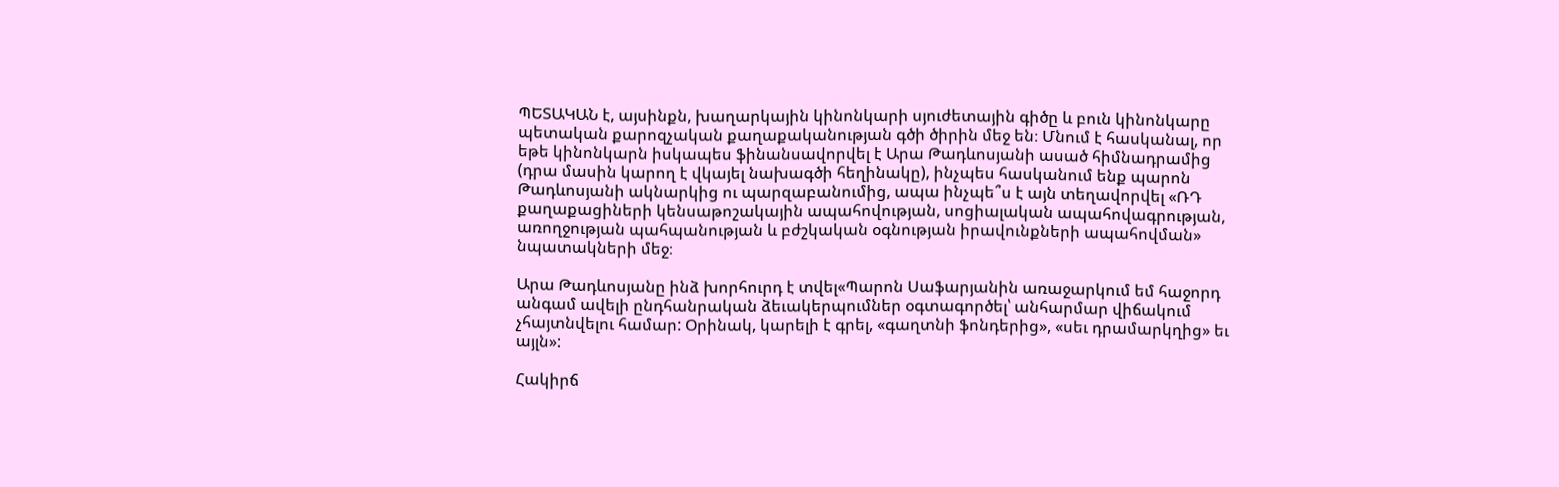ՊԵՏԱԿԱՆ է, այսինքն, խաղարկային կինոնկարի սյուժետային գիծը և բուն կինոնկարը պետական քարոզչական քաղաքականության գծի ծիրին մեջ են։ Մնում է հասկանալ, որ եթե կինոնկարն իսկապես ֆինանսավորվել է Արա Թադևոսյանի ասած հիմնադրամից (դրա մասին կարող է վկայել նախագծի հեղինակը), ինչպես հասկանում ենք պարոն Թադևոսյանի ակնարկից ու պարզաբանումից, ապա ինչպե՞ս է այն տեղավորվել «ՌԴ քաղաքացիների կենսաթոշակային ապահովության, սոցիալական ապահովագրության, առողջության պահպանության և բժշկական օգնության իրավունքների ապահովման» նպատակների մեջ։

Արա Թադևոսյանը ինձ խորհուրդ է տվել«Պարոն Սաֆարյանին առաջարկում եմ հաջորդ անգամ ավելի ընդհանրական ձեւակերպումներ օգտագործել՝ անհարմար վիճակում չհայտնվելու համար: Օրինակ, կարելի է գրել, «գաղտնի ֆոնդերից», «սեւ դրամարկղից» եւ այլն»:

Հակիրճ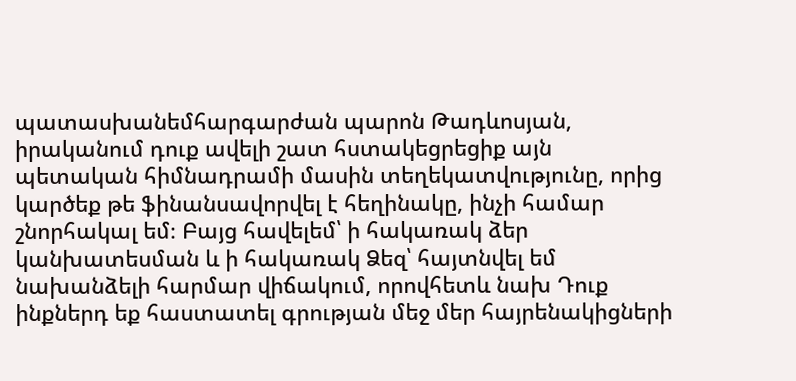պատասխանեմհարգարժան պարոն Թադևոսյան, իրականում դուք ավելի շատ հստակեցրեցիք այն պետական հիմնադրամի մասին տեղեկատվությունը, որից կարծեք թե ֆինանսավորվել է հեղինակը, ինչի համար շնորհակալ եմ։ Բայց հավելեմ՝ ի հակառակ ձեր կանխատեսման և ի հակառակ Ձեզ՝ հայտնվել եմ նախանձելի հարմար վիճակում, որովհետև նախ Դուք ինքներդ եք հաստատել գրության մեջ մեր հայրենակիցների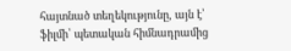հայտնած տեղեկությունը, այն է՝ ֆիլմի՝ պետական հիմնադրամից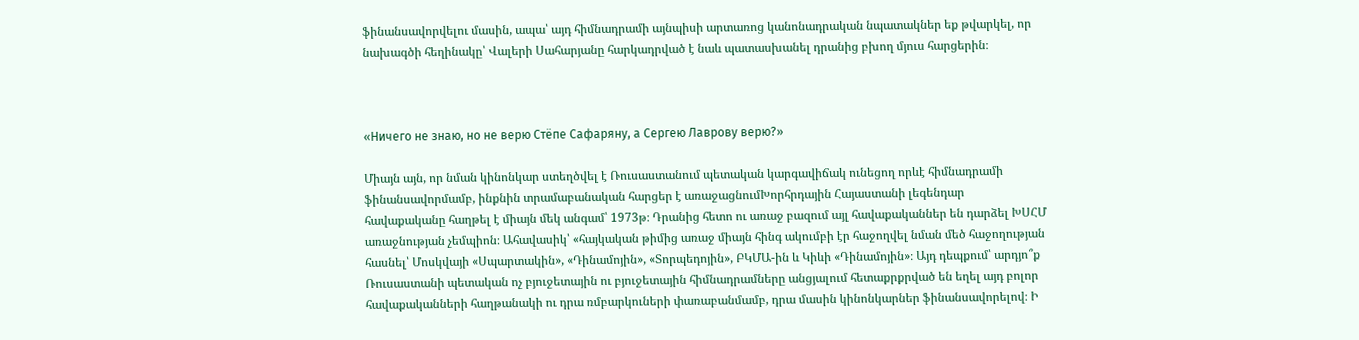ֆինանսավորվելու մասին, ապա՝ այդ հիմնադրամի այնպիսի արտառոց կանոնադրական նպատակներ եք թվարկել, որ նախագծի հեղինակը՝ Վալերի Սահարյանը հարկադրված է նաև պատասխանել դրանից բխող մյուս հարցերին։



«Ничего не знаю, но не верю Стёпе Сафаряну, а Сергею Лаврову верю?»

Միայն այն, որ նման կինոնկար ստեղծվել է Ռուսաստանում պետական կարգավիճակ ունեցող որևէ հիմնադրամի ֆինանսավորմամբ, ինքնին տրամաբանական հարցեր է առաջացնումԽորհրդային Հայաստանի լեգենդար հավաքականը հաղթել է միայն մեկ անգամ՝ 1973թ։ Դրանից հետո ու առաջ բազում այլ հավաքականներ են դարձել ԽՍՀՄ առաջնության չեմպիոն։ Ահավասիկ՝ «հայկական թիմից առաջ միայն հինգ ակումբի էր հաջողվել նման մեծ հաջողության հասնել՝ Մոսկվայի «Սպարտակին», «Դինամոյին», «Տորպեդոյին», ԲԿՄԱ-ին և Կիևի «Դինամոյին»։ Այդ դեպքում՝ արդյո՞ք Ռուսաստանի պետական ոչ բյուջետային ու բյուջետային հիմնադրամները անցյալում հետաքրքրված են եղել այդ բոլոր հավաքականների հաղթանակի ու դրա ռմբարկուների փառաբանմամբ, դրա մասին կինոնկարներ ֆինանսավորելով։ Ի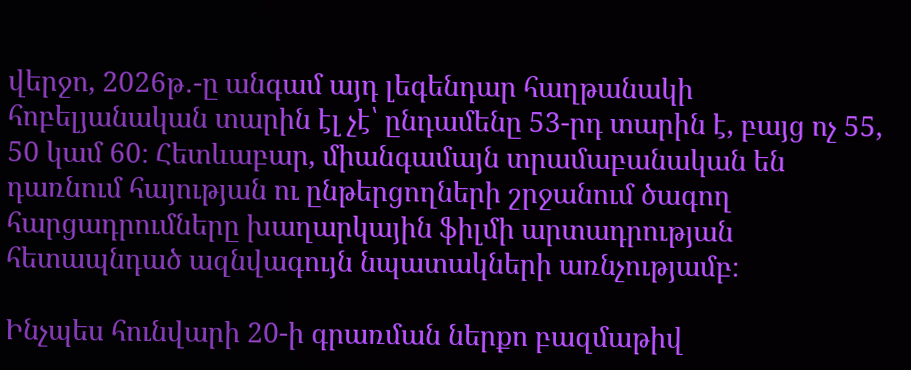վերջո, 2026թ․-ը անգամ այդ լեգենդար հաղթանակի հոբելյանական տարին էլ չէ՝ ընդամենը 53-րդ տարին է, բայց ոչ 55, 50 կամ 60։ Հետևաբար, միանգամայն տրամաբանական են դառնում հայության ու ընթերցողների շրջանում ծագող հարցադրումները խաղարկային ֆիլմի արտադրության հետապնդած ազնվագույն նպատակների առնչությամբ։

Ինչպես հունվարի 20-ի գրառման ներքո բազմաթիվ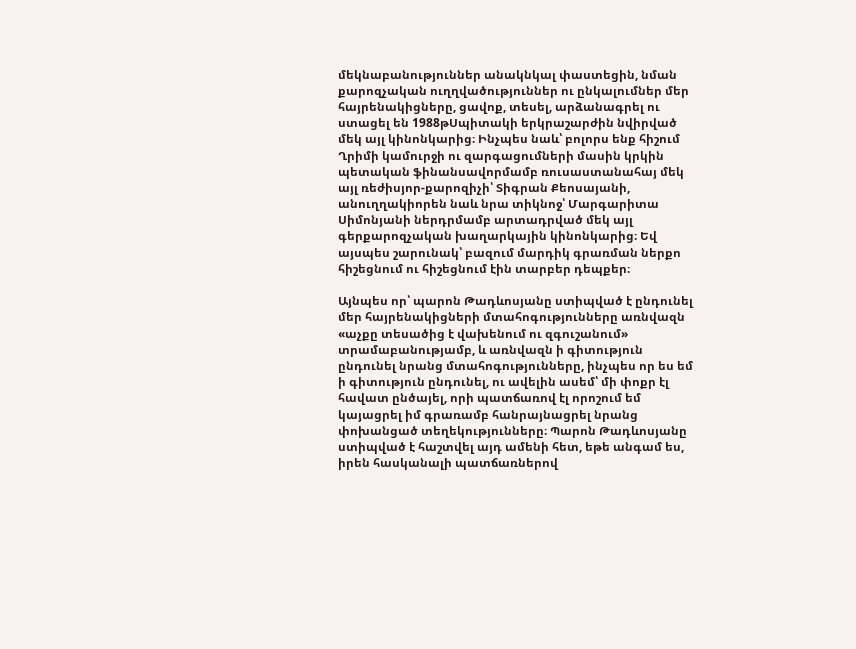մեկնաբանություններ անակնկալ փաստեցին, նման քարոզչական ուղղվածություններ ու ընկալումներ մեր հայրենակիցները, ցավոք, տեսել, արձանագրել ու ստացել են 1988թՍպիտակի երկրաշարժին նվիրված մեկ այլ կինոնկարից։ Ինչպես նաև՝ բոլորս ենք հիշում Ղրիմի կամուրջի ու զարգացումների մասին կրկին պետական ֆինանսավորմամբ ռուսաստանահայ մեկ այլ ռեժիսյոր-քարոզիչի՝ Տիգրան Քեոսայանի, անուղղակիորեն նաև նրա տիկնոջ՝ Մարգարիտա Սիմոնյանի ներդրմամբ արտադրված մեկ այլ գերքարոզչական խաղարկային կինոնկարից։ Եվ այսպես շարունակ՝ բազում մարդիկ գրառման ներքո հիշեցնում ու հիշեցնում էին տարբեր դեպքեր։

Այնպես որ՝ պարոն Թադևոսյանը ստիպված է ընդունել մեր հայրենակիցների մտահոգությունները առնվազն «աչքը տեսածից է վախենում ու զգուշանում» տրամաբանությամբ, և առնվազն ի գիտություն ընդունել նրանց մտահոգությունները, ինչպես որ ես եմ ի գիտություն ընդունել, ու ավելին ասեմ՝ մի փոքր էլ հավատ ընծայել, որի պատճառով էլ որոշում եմ կայացրել իմ գրառամբ հանրայնացրել նրանց փոխանցած տեղեկությունները։ Պարոն Թադևոսյանը ստիպված է հաշտվել այդ ամենի հետ, եթե անգամ ես, իրեն հասկանալի պատճառներով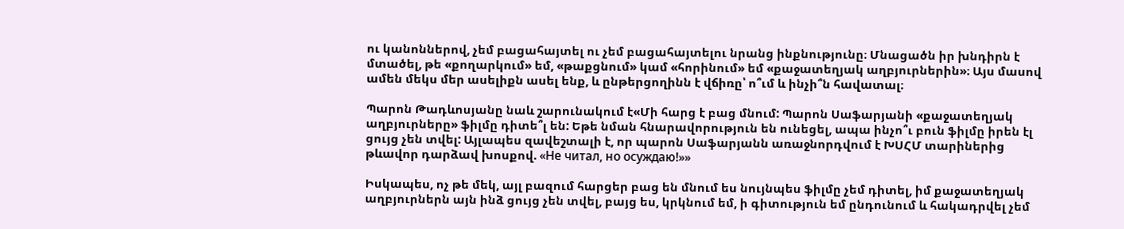ու կանոններով, չեմ բացահայտել ու չեմ բացահայտելու նրանց ինքնությունը։ Մնացածն իր խնդիրն է մտածել, թե «քողարկում» եմ, «թաքցնում» կամ «հորինում» եմ «քաջատեղյակ աղբյուրներին»։ Այս մասով ամեն մեկս մեր ասելիքն ասել ենք, և ընթերցողինն է վճիռը՝ ո՞ւմ և ինչի՞ն հավատալ։

Պարոն Թադևոսյանը նաև շարունակում է«Մի հարց է բաց մնում: Պարոն Սաֆարյանի «քաջատեղյակ աղբյուրները» ֆիլմը դիտե՞լ են: Եթե նման հնարավորություն են ունեցել, ապա ինչո՞ւ բուն ֆիլմը իրեն էլ ցույց չեն տվել: Այլապես զավեշտալի է, որ պարոն Սաֆարյանն առաջնորդվում է ԽՍՀՄ տարիներից թևավոր դարձավ խոսքով. «Не читал, но осуждаю!»»

Իսկապես, ոչ թե մեկ, այլ բազում հարցեր բաց են մնում ես նույնպես ֆիլմը չեմ դիտել, իմ քաջատեղյակ աղբյուրներն այն ինձ ցույց չեն տվել, բայց ես, կրկնում եմ, ի գիտություն եմ ընդունում և հակադրվել չեմ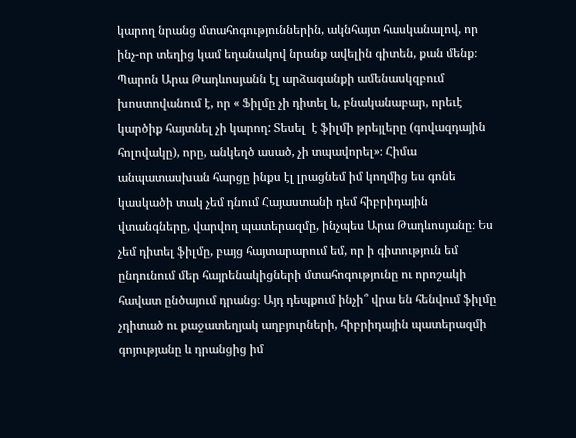կարող նրանց մտահոգություններին, ակնհայտ հասկանալով, որ ինչ-որ տեղից կամ եղանակով նրանք ավելին գիտեն, քան մենք։ Պարոն Արա Թադևոսյանն էլ արձագանքի ամենասկզբում խոստովանում է, որ « Ֆիլմը չի դիտել և, բնականաբար, որեւէ կարծիք հայտնել չի կարող: Տեսել  է ֆիլմի թրեյլերը (գովազդային հոլովակը), որը, անկեղծ ասած, չի տպավորել»։ Հիմա անպատասխան հարցը ինքս էլ լրացնեմ իմ կողմից ես գոնե կասկածի տակ չեմ դնում Հայաստանի դեմ հիբրիդային վտանգները, վարվող պատերազմը, ինչպես Արա Թադևոսյանը։ Ես չեմ դիտել ֆիլմը, բայց հայտարարում եմ, որ ի գիտություն եմ ընդունում մեր հայրենակիցների մտահոգությունը ու որոշակի հավատ ընծայում դրանց։ Այդ դեպքում ինչի՞ վրա են հենվում ֆիլմը չդիտած ու քաջատեղյակ աղբյուրների, հիբրիդային պատերազմի գոյությանը և դրանցից իմ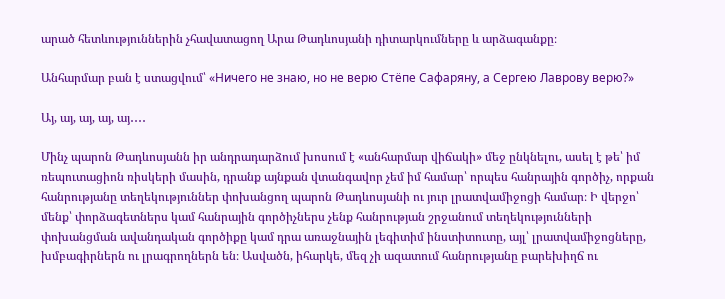արած հետևություններին չհավատացող Արա Թադևոսյանի դիտարկումները և արձագանքը։

Անհարմար բան է ստացվում՝ «Ничего не знаю, но не верю Стёпе Сафаряну, а Сергею Лаврову верю?»

Այ, այ, այ, այ, այ․․․․

Մինչ պարոն Թադևոսյանն իր անդրադարձում խոսում է «անհարմար վիճակի» մեջ ընկնելու, ասել է թե՝ իմ ռեպուտացիոն ռիսկերի մասին, դրանք այնքան վտանգավոր չեմ իմ համար՝ որպես հանրային գործիչ, որքան հանրությանը տեղեկություններ փոխանցող պարոն Թադևոսյանի ու յուր լրատվամիջոցի համար։ Ի վերջո՝ մենք՝ փորձագետներս կամ հանրային գործիչներս չենք հանրության շրջանում տեղեկությունների փոխանցման ավանդական գործիքը կամ դրա առաջնային լեգիտիմ ինստիտուտը, այլ՝ լրատվամիջոցները, խմբագիրներն ու լրագրողներն են։ Ասվածն, իհարկե, մեզ չի ազատում հանրությանը բարեխիղճ ու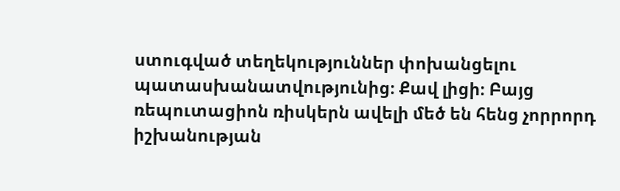ստուգված տեղեկություններ փոխանցելու պատասխանատվությունից։ Քավ լիցի։ Բայց ռեպուտացիոն ռիսկերն ավելի մեծ են հենց չորրորդ իշխանության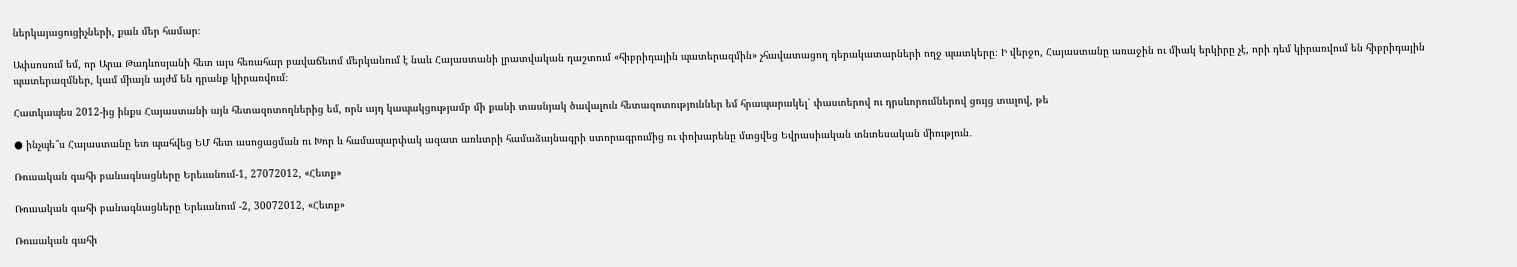ներկայացուցիչների, քան մեր համար։

Ափսոսում եմ, որ Արա Թադևոսյանի հետ այս հեռահար բավաճեւոմ մերկանում է նաև Հայաստանի լրատվական դաշտում «հիբրիդային պատերազմին» չհավատացող դերակատարների ողջ պատկերը։ Ի վերջո, Հայաստանը առաջին ու միակ երկիրը չէ, որի դեմ կիրառվում են հիբրիդային պատերազմներ, կամ միայն այժմ են դրանք կիրառվում։

Հատկապես 2012-ից ինքս Հայաստանի այն հետազոտողներից եմ, որն այդ կապակցությամբ մի քանի տասնյակ ծավալուն հետազոտություններ եմ հրապարակել՝ փաստերով ու դրսևորումներով ցույց տալով, թե

● ինչպե՞ս Հայաստանը ետ պահվեց ԵՄ հետ ասոցացման ու Խոր և համապարփակ ազատ առևտրի համաձայնագրի ստորագրումից ու փոխարենը մտցվեց Եվրասիական տնտեսական միություն․

Ռուսական գահի բանագնացները Երեւանում-1, 27072012, «Հետք»

Ռուսական գահի բանագնացները Երեւանում -2, 30072012, «Հետք»

Ռուսական գահի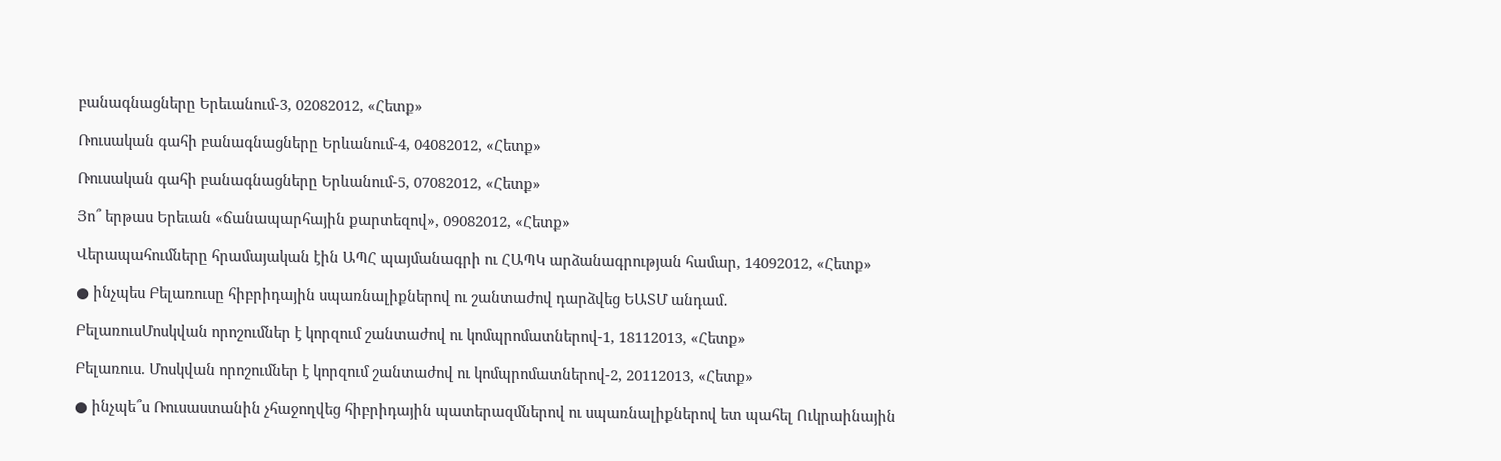բանագնացները Երեւանում-3, 02082012, «Հետք»

Ռուսական գահի բանագնացները Երևանում-4, 04082012, «Հետք»

Ռուսական գահի բանագնացները Երևանում-5, 07082012, «Հետք»

Յո՞ երթաս Երեւան «ճանապարհային քարտեզով», 09082012, «Հետք»

Վերապահումները հրամայական էին ԱՊՀ պայմանագրի ու ՀԱՊԿ արձանագրության համար, 14092012, «Հետք»

● ինչպես Բելառուսը հիբրիդային սպառնալիքներով ու շանտաժով դարձվեց ԵԱՏՄ անդամ․

ԲելառուսՄոսկվան որոշումներ է կորզում շանտաժով ու կոմպրոմատներով-1, 18112013, «Հետք»

Բելառուս. Մոսկվան որոշումներ է կորզում շանտաժով ու կոմպրոմատներով-2, 20112013, «Հետք»

● ինչպե՞ս Ռուսաստանին չհաջողվեց հիբրիդային պատերազմներով ու սպառնալիքներով ետ պահել Ուկրաինային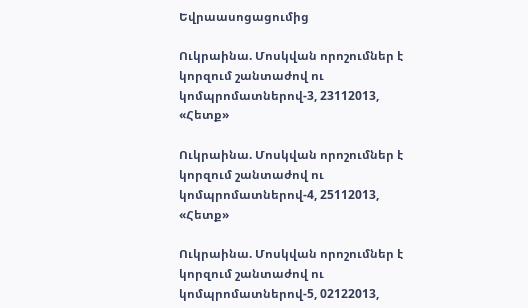Եվրաասոցացումից

Ուկրաինա. Մոսկվան որոշումներ է կորզում շանտաժով ու կոմպրոմատներով-3, 23112013, «Հետք»

Ուկրաինա. Մոսկվան որոշումներ է կորզում շանտաժով ու կոմպրոմատներով-4, 25112013, «Հետք»

Ուկրաինա. Մոսկվան որոշումներ է կորզում շանտաժով ու կոմպրոմատներով-5, 02122013,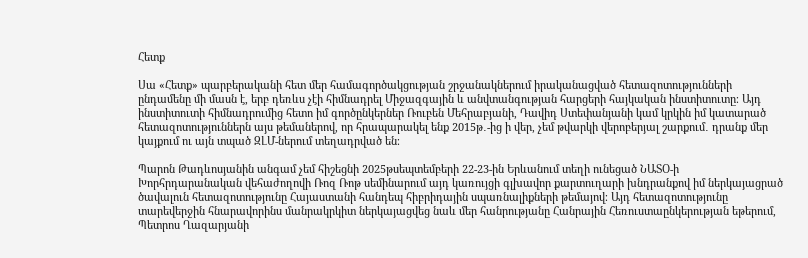Հետք

Սա «Հետք» պարբերականի հետ մեր համագործակցության շրջանակներում իրականացված հետազոտությունների ընդամենը մի մասն է, երբ դեռևս չէի հիմնադրել Միջազգային և անվտանգության հարցերի հայկական ինստիտուտը։ Այդ ինստիտուտի հիմնադրումից հետո իմ գործընկերներ Ռուբեն Մեհրաբյանի, Դավիդ Ստեփանյանի կամ կրկին իմ կատարած հետազոտություններն այս թեմաներով, որ հրապարակել ենք 2015թ․-ից ի վեր, չեմ թվարկի վերոբերյալ շարքում․ դրանք մեր կայքում ու այն տպած ԶԼՄ-ներում տեղադրված են։

Պարոն Թադևոսյանին անգամ չեմ հիշեցնի 2025թսեպտեմբերի 22-23-ին Երևանում տեղի ունեցած ՆԱՏՕ-ի Խորհրդարանական վեհաժողովի Ռոզ Ռոթ սեմինարում այդ կառույցի գլխավոր քարտուղարի խնդրանքով իմ ներկայացրած ծավալուն հետազոտությունը Հայաստանի հանդեպ հիբրիդային սպառնալիքների թեմայով։ Այդ հետազոտությունը տարեվերջին հնարավորինս մանրակրկիտ ներկայացվեց նաև մեր հանրությանը Հանրային Հեռուստաընկերության եթերում, Պետրոս Ղազարյանի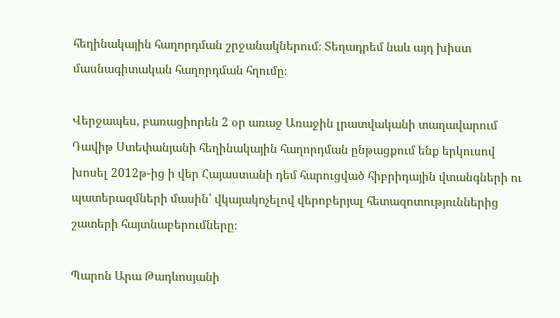հեղինակային հաղորդման շրջանակներում։ Տեղադրեմ նաև այդ խիստ մասնագիտական հաղորդման հղումը։

Վերջապես, բառացիորեն 2 օր առաջ Առաջին լրատվականի տաղավարում Դավիթ Ստեփանյանի հեղինակային հաղորդման ընթացքում ենք երկուսով խոսել 2012թ-ից ի վեր Հայաստանի դեմ հարուցված հիբրիդային վտանգների ու պատերազմների մասին՝ վկայակոչելով վերոբերյալ հետազոտություններից շատերի հայտնաբերումները։

Պարոն Արա Թադևոսյանի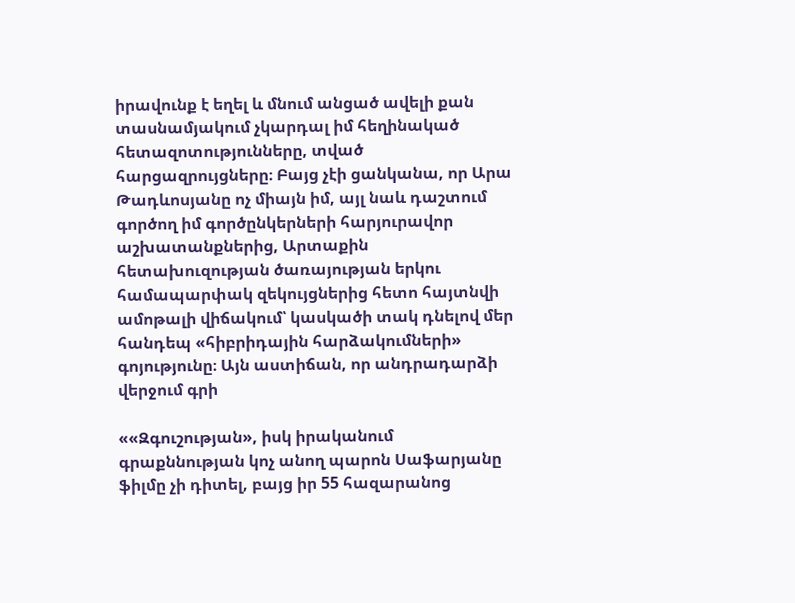իրավունք է եղել և մնում անցած ավելի քան տասնամյակում չկարդալ իմ հեղինակած հետազոտությունները, տված հարցազրույցները։ Բայց չէի ցանկանա, որ Արա Թադևոսյանը ոչ միայն իմ, այլ նաև դաշտում գործող իմ գործընկերների հարյուրավոր աշխատանքներից, Արտաքին հետախուզության ծառայության երկու համապարփակ զեկույցներից հետո հայտնվի ամոթալի վիճակում՝ կասկածի տակ դնելով մեր հանդեպ «հիբրիդային հարձակումների» գոյությունը։ Այն աստիճան, որ անդրադարձի վերջում գրի

««Զգուշության», իսկ իրականում գրաքննության կոչ անող պարոն Սաֆարյանը ֆիլմը չի դիտել, բայց իր 55 հազարանոց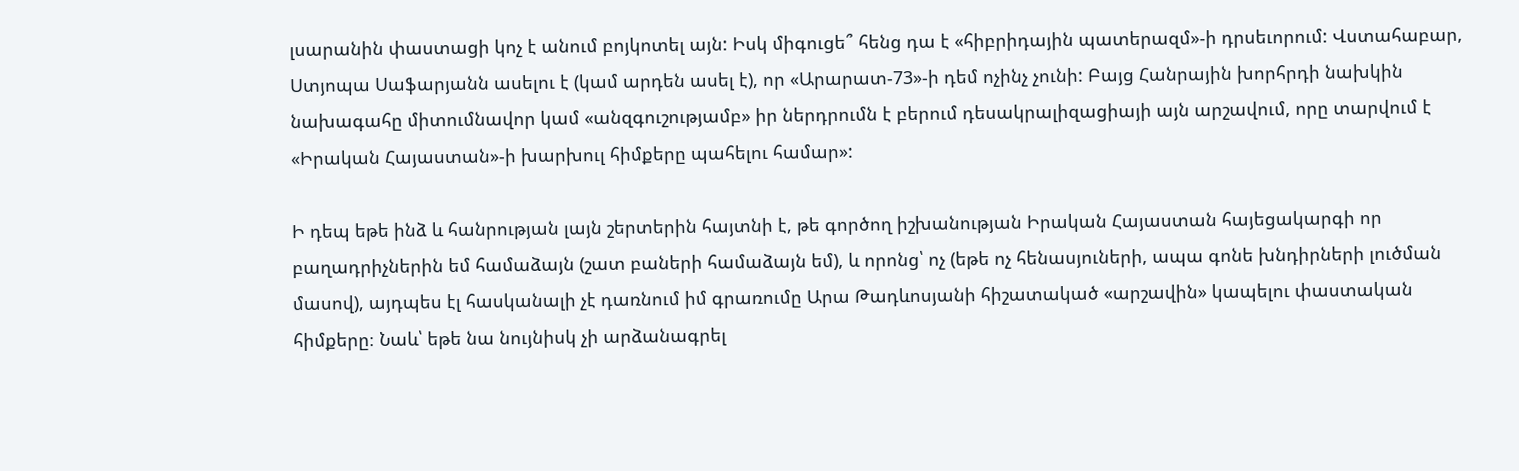լսարանին փաստացի կոչ է անում բոյկոտել այն: Իսկ միգուցե՞ հենց դա է «հիբրիդային պատերազմ»-ի դրսեւորում: Վստահաբար, Ստյոպա Սաֆարյանն ասելու է (կամ արդեն ասել է), որ «Արարատ-73»-ի դեմ ոչինչ չունի: Բայց Հանրային խորհրդի նախկին նախագահը միտումնավոր կամ «անզգուշությամբ» իր ներդրումն է բերում դեսակրալիզացիայի այն արշավում, որը տարվում է «Իրական Հայաստան»-ի խարխուլ հիմքերը պահելու համար»:

Ի դեպ եթե ինձ և հանրության լայն շերտերին հայտնի է, թե գործող իշխանության Իրական Հայաստան հայեցակարգի որ բաղադրիչներին եմ համաձայն (շատ բաների համաձայն եմ), և որոնց՝ ոչ (եթե ոչ հենասյուների, ապա գոնե խնդիրների լուծման մասով), այդպես էլ հասկանալի չէ դառնում իմ գրառումը Արա Թադևոսյանի հիշատակած «արշավին» կապելու փաստական հիմքերը։ Նաև՝ եթե նա նույնիսկ չի արձանագրել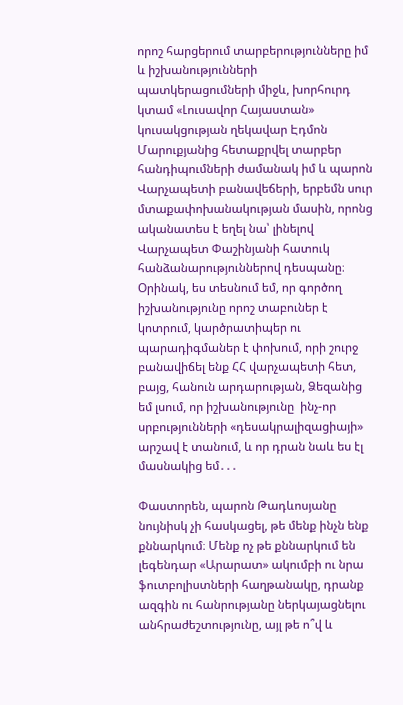որոշ հարցերում տարբերությունները իմ և իշխանությունների պատկերացումների միջև, խորհուրդ կտամ «Լուսավոր Հայաստան» կուսակցության ղեկավար Էդմոն Մարուքյանից հետաքրվել տարբեր հանդիպումների ժամանակ իմ և պարոն Վարչապետի բանավեճերի, երբեմն սուր մտաքափոխանակության մասին, որոնց ականատես է եղել նա՝ լինելով Վարչապետ Փաշինյանի հատուկ հանձանարություններով դեսպանը։ Օրինակ, ես տեսնում եմ, որ գործող իշխանությունը որոշ տաբուներ է կոտրում, կարծրատիպեր ու պարադիգմաներ է փոխում, որի շուրջ բանավիճել ենք ՀՀ վարչապետի հետ, բայց, հանուն արդարության, Ձեզանից եմ լսում, որ իշխանությունը  ինչ-որ սրբությունների «դեսակրալիզացիայի» արշավ է տանում, և որ դրան նաև ես էլ մասնակից եմ․․․

Փաստորեն, պարոն Թադևոսյանը նույնիսկ չի հասկացել, թե մենք ինչն ենք քննարկում։ Մենք ոչ թե քննարկում են լեգենդար «Արարատ» ակումբի ու նրա ֆուտբոլիստների հաղթանակը, դրանք ազգին ու հանրությանը ներկայացնելու անհրաժեշտությունը, այլ թե ո՞վ և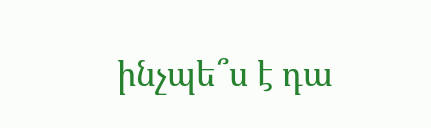ինչպե՞ս է դա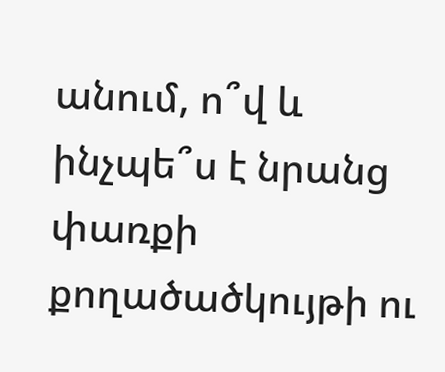անում, ո՞վ և ինչպե՞ս է նրանց փառքի քողածածկույթի ու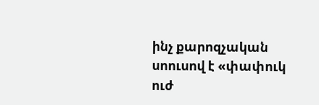ինչ քարոզչական սոուսով է «փափուկ ուժ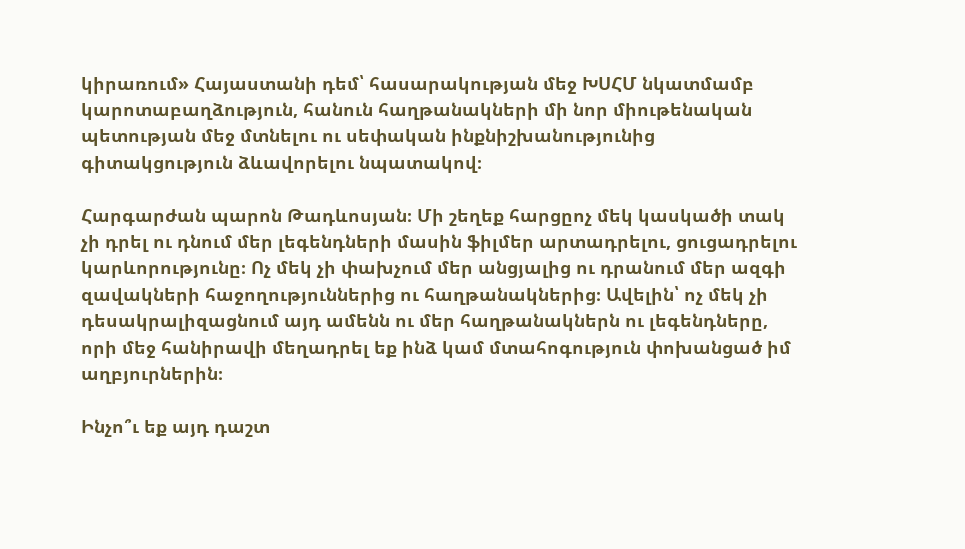կիրառում» Հայաստանի դեմ՝ հասարակության մեջ ԽՍՀՄ նկատմամբ կարոտաբաղձություն, հանուն հաղթանակների մի նոր միութենական պետության մեջ մտնելու ու սեփական ինքնիշխանությունից գիտակցություն ձևավորելու նպատակով։

Հարգարժան պարոն Թադևոսյան։ Մի շեղեք հարցըոչ մեկ կասկածի տակ չի դրել ու դնում մեր լեգենդների մասին ֆիլմեր արտադրելու, ցուցադրելու կարևորությունը։ Ոչ մեկ չի փախչում մեր անցյալից ու դրանում մեր ազգի զավակների հաջողություններից ու հաղթանակներից։ Ավելին՝ ոչ մեկ չի դեսակրալիզացնում այդ ամենն ու մեր հաղթանակներն ու լեգենդները, որի մեջ հանիրավի մեղադրել եք ինձ կամ մտահոգություն փոխանցած իմ աղբյուրներին։

Ինչո՞ւ եք այդ դաշտ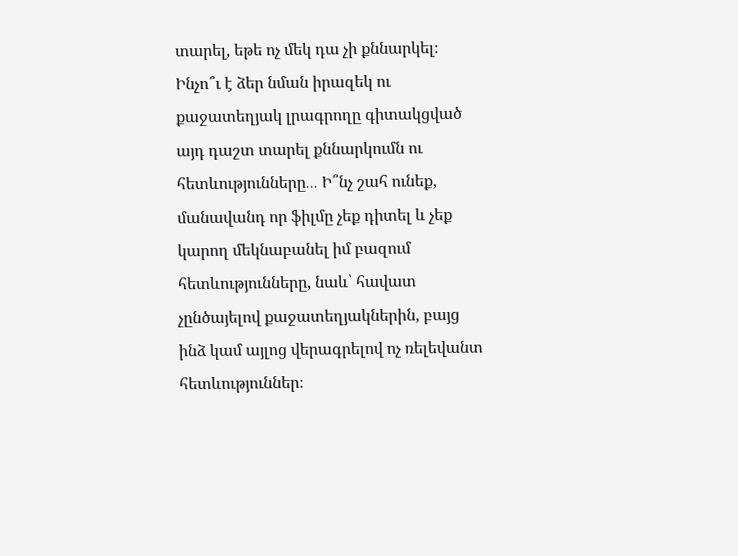տարել, եթե ոչ մեկ դա չի քննարկել։ Ինչո՞ւ է ձեր նման իրազեկ ու քաջատեղյակ լրագրողը գիտակցված այդ դաշտ տարել քննարկումն ու հետևությունները․․․ Ի՞նչ շահ ունեք, մանավանդ որ ֆիլմը չեք դիտել և չեք կարող մեկնաբանել իմ բազում հետևությունները, նաև՝ հավատ չընծայելով քաջատեղյակներին, բայց ինձ կամ այլոց վերագրելով ոչ ռելեվանտ հետևություններ։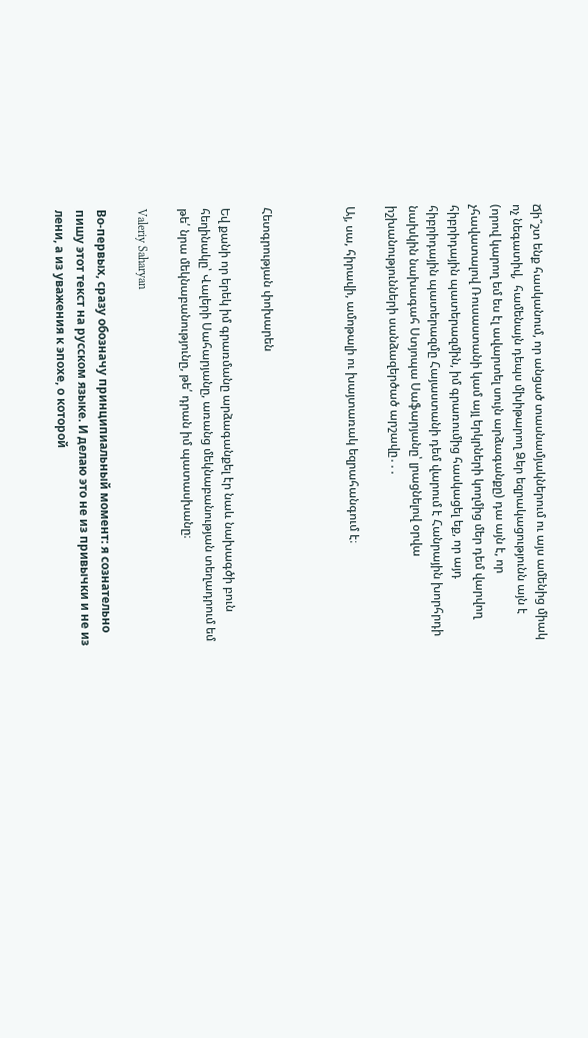Ճի՞շտ ենք հասկանում, որ անցած տասնամյակներում ու այս ամենից միակ ոչ նեգատիվ,  համենայն դեպս մխիթարող Ձեր եզրակացությունն այն է (որով կարող եմ ես էլ ավարտել սույն արձագանքը) դա այն է, որ չհավատալով Ռուսաստանի կամ այլ երկրների կողմից մեր դեմ վարվող հիբրիդային պատերազմին, իմ գրառումից հասկացել եք, որ այդ հիբրիդային պատերազմը Հայաստանի դեմ վարում է Հանրային խորհրդի նախկին նախագահ Ստյոպա Սաֆարյանը՝ լրացնելով օրվա իշխանությունների սանձազերծած արշավը․․․

Այ, սա, հիրավի, ամոթալի ու խայտառակ եզրահանգում է։



Հետգրության փոխարեն

Եվ քանի որ երեկ իմ գրառմանը արձագանքել էր նաև նախագծի բուն հեղինակը՝ Վալերի Սահարյանը, առանց մեկնաբանության տեղադրում եմ թե՛ նրա մեկնաբանությունը, թե՛ դրան իմ պատասխանը։

Valeriy Saharyan

Во-первых, сразу обозначу принципиальный момент: я сознательно пишу этот текст на русском языке. И делаю это не из привычки и не из лени, а из уважения к эпохе, о которой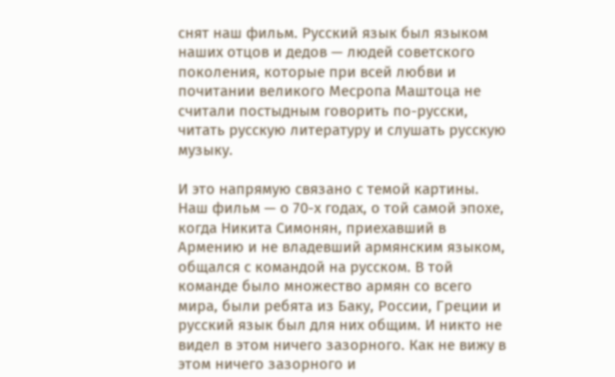снят наш фильм. Русский язык был языком наших отцов и дедов — людей советского поколения, которые при всей любви и почитании великого Месропа Маштоца не считали постыдным говорить по-русски, читать русскую литературу и слушать русскую музыку.

И это напрямую связано с темой картины. Наш фильм — о 70-х годах, о той самой эпохе, когда Никита Симонян, приехавший в Армению и не владевший армянским языком, общался с командой на русском. В той команде было множество армян со всего мира, были ребята из Баку, России, Греции и русский язык был для них общим. И никто не видел в этом ничего зазорного. Как не вижу в этом ничего зазорного и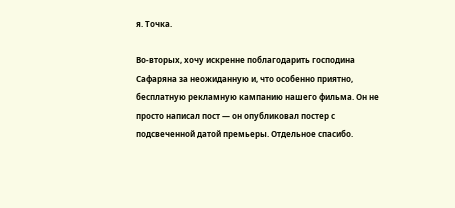я. Точка.

Во-вторых, хочу искренне поблагодарить господина Сафаряна за неожиданную и, что особенно приятно, бесплатную рекламную кампанию нашего фильма. Он не просто написал пост — он опубликовал постер с подсвеченной датой премьеры. Отдельное спасибо.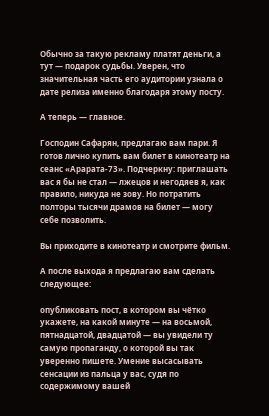Обычно за такую рекламу платят деньги, а тут — подарок судьбы. Уверен, что значительная часть его аудитории узнала о дате релиза именно благодаря этому посту.

А теперь — главное.

Господин Сафарян, предлагаю вам пари. Я готов лично купить вам билет в кинотеатр на сеанс «Арарата-73». Подчеркну: приглашать вас я бы не стал — лжецов и негодяев я, как правило, никуда не зову. Но потратить полторы тысячи драмов на билет — могу себе позволить.

Вы приходите в кинотеатр и смотрите фильм.

А после выхода я предлагаю вам сделать следующее:

опубликовать пост, в котором вы чётко укажете, на какой минуте — на восьмой, пятнадцатой, двадцатой — вы увидели ту самую пропаганду, о которой вы так уверенно пишете. Умение высасывать сенсации из пальца у вас, судя по содержимому вашей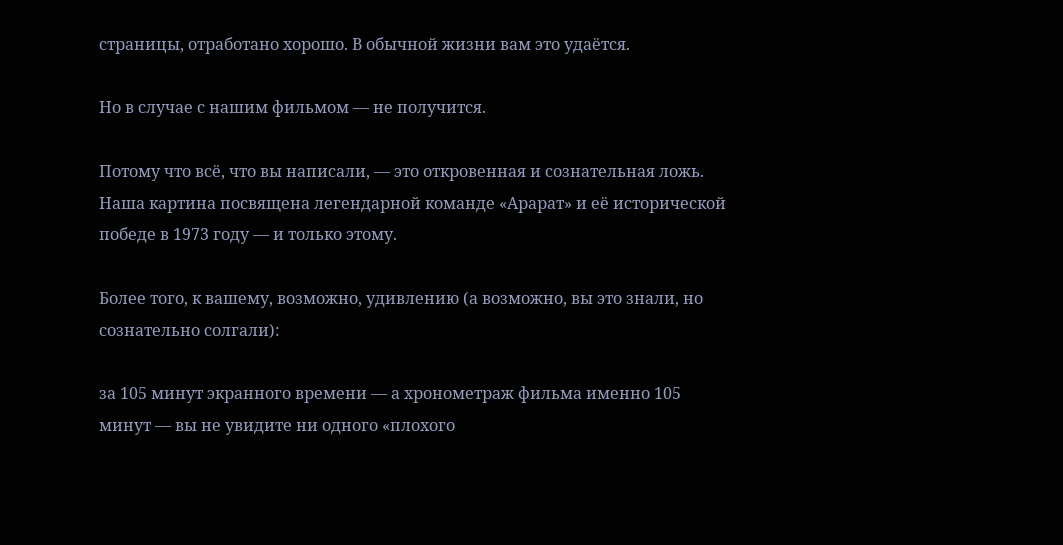страницы, отработано хорошо. В обычной жизни вам это удаётся.

Но в случае с нашим фильмом — не получится.

Потому что всё, что вы написали, — это откровенная и сознательная ложь. Наша картина посвящена легендарной команде «Арарат» и её исторической победе в 1973 году — и только этому.

Более того, к вашему, возможно, удивлению (а возможно, вы это знали, но сознательно солгали):

за 105 минут экранного времени — а хронометраж фильма именно 105 минут — вы не увидите ни одного «плохого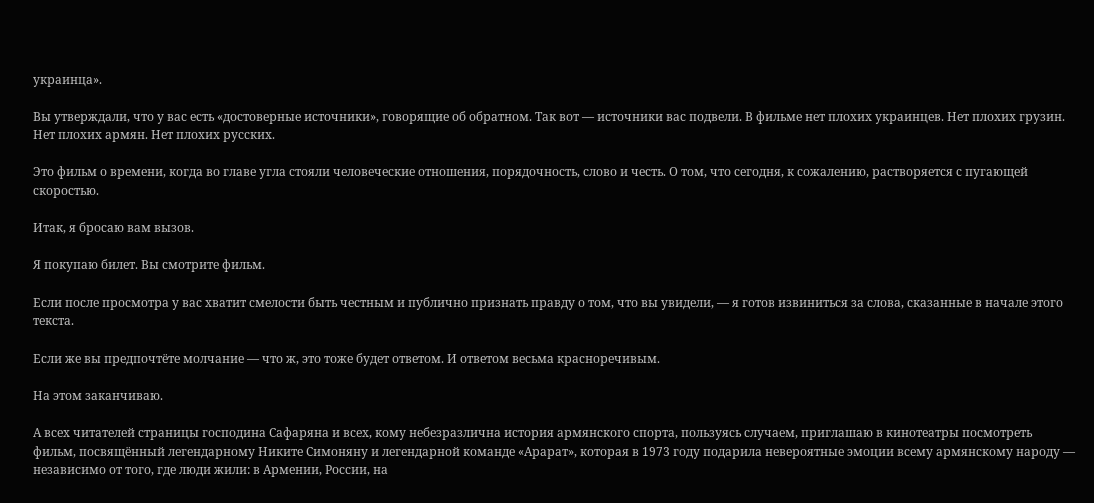украинца».

Вы утверждали, что у вас есть «достоверные источники», говорящие об обратном. Так вот — источники вас подвели. В фильме нет плохих украинцев. Нет плохих грузин. Нет плохих армян. Нет плохих русских.

Это фильм о времени, когда во главе угла стояли человеческие отношения, порядочность, слово и честь. О том, что сегодня, к сожалению, растворяется с пугающей скоростью.

Итак, я бросаю вам вызов.

Я покупаю билет. Вы смотрите фильм.

Если после просмотра у вас хватит смелости быть честным и публично признать правду о том, что вы увидели, — я готов извиниться за слова, сказанные в начале этого текста.

Если же вы предпочтёте молчание — что ж, это тоже будет ответом. И ответом весьма красноречивым.

На этом заканчиваю.

А всех читателей страницы господина Сафаряна и всех, кому небезразлична история армянского спорта, пользуясь случаем, приглашаю в кинотеатры посмотреть фильм, посвящённый легендарному Никите Симоняну и легендарной команде «Арарат», которая в 1973 году подарила невероятные эмоции всему армянскому народу — независимо от того, где люди жили: в Армении, России, на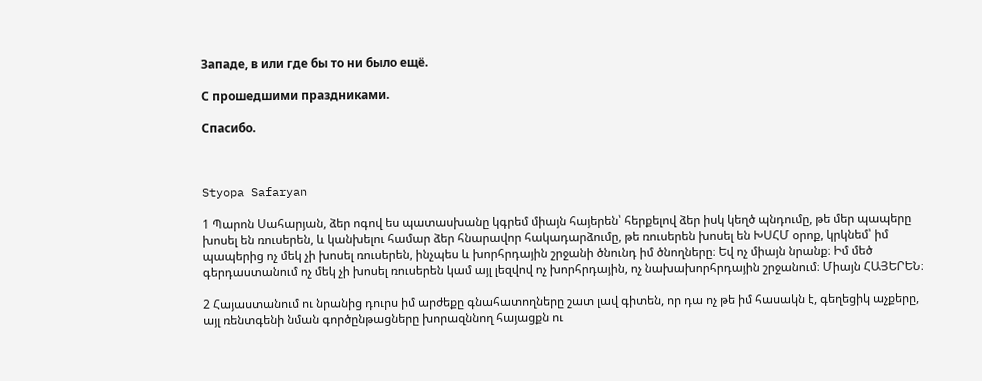Западе, в или где бы то ни было ещё.

С прошедшими праздниками.

Спасибо.



Styopa Safaryan

1 Պարոն Սահարյան, ձեր ոգով ես պատասխանը կգրեմ միայն հայերեն՝ հերքելով ձեր իսկ կեղծ պնդումը, թե մեր պապերը խոսել են ռուսերեն, և կանխելու համար ձեր հնարավոր հակադարձումը, թե ռուսերեն խոսել են ԽՍՀՄ օրոք, կրկնեմ՝ իմ պապերից ոչ մեկ չի խոսել ռուսերեն, ինչպես և խորհրդային շրջանի ծնունդ իմ ծնողները։ Եվ ոչ միայն նրանք։ Իմ մեծ գերդաստանում ոչ մեկ չի խոսել ռուսերեն կամ այլ լեզվով ոչ խորհրդային, ոչ նախախորհրդային շրջանում։ Միայն ՀԱՅԵՐԵՆ։

2 Հայաստանում ու նրանից դուրս իմ արժեքը գնահատողները շատ լավ գիտեն, որ դա ոչ թե իմ հասակն է, գեղեցիկ աչքերը, այլ ռենտգենի նման գործընթացները խորազննող հայացքն ու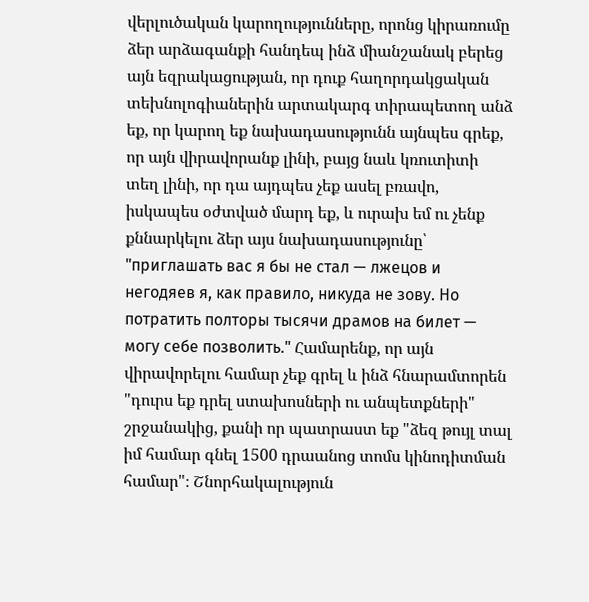վերլուծական կարողությունները, որոնց կիրառումը ձեր արձագանքի հանդեպ ինձ միանշանակ բերեց այն եզրակացության, որ դուք հաղորդակցական տեխնոլոգիաներին արտակարգ տիրապետող անձ եք, որ կարող եք նախադասությունն այնպես գրեք, որ այն վիրավորանք լինի, բայց նաև կռուտիտի տեղ լինի, որ դա այդպես չեք ասել բռավո, իսկապես օժտված մարդ եք, և ուրախ եմ ու չենք քննարկելու ձեր այս նախադասությունը՝ "приглашать вас я бы не стал — лжецов и негодяев я, как правило, никуда не зову. Но потратить полторы тысячи драмов на билет — могу себе позволить." Համարենք, որ այն վիրավորելու համար չեք գրել և ինձ հնարամտորեն "դուրս եք դրել ստախոսների ու անպետքների" շրջանակից, քանի որ պատրաստ եք "ձեզ թույլ տալ իմ համար գնել 1500 դրաանոց տոմս կինոդիտման համար"։ Շնորհակալություն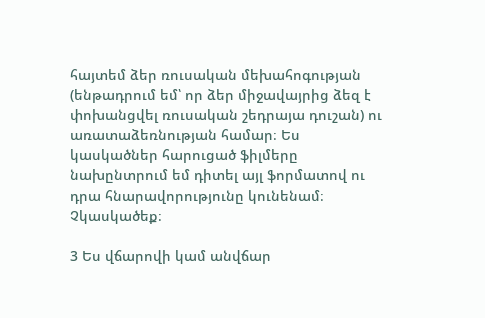հայտեմ ձեր ռուսական մեխահոգության (ենթադրում եմ՝ որ ձեր միջավայրից ձեզ է փոխանցվել ռուսական շեդրայա դուշան) ու առատաձեռնության համար։ Ես կասկածներ հարուցած ֆիլմերը նախընտրում եմ դիտել այլ ֆորմատով ու դրա հնարավորությունը կունենամ։ Չկասկածեք։

3 Ես վճարովի կամ անվճար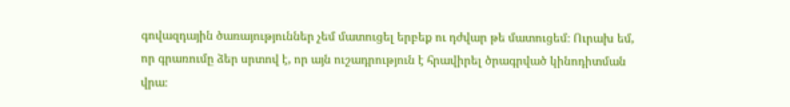գովազդային ծառայություններ չեմ մատուցել երբեք ու դժվար թե մատուցեմ։ Ուրախ եմ, որ գրառումը ձեր սրտով է, որ այն ուշադրություն է հրավիրել ծրագրված կինոդիտման վրա։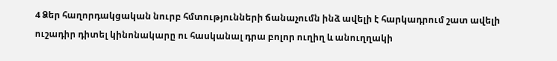4 Ձեր հաղորդակցական նուրբ հմտությունների ճանաչումն ինձ ավելի է հարկադրում շատ ավելի ուշադիր դիտել կինոնակարը ու հասկանալ դրա բոլոր ուղիղ և անուղղակի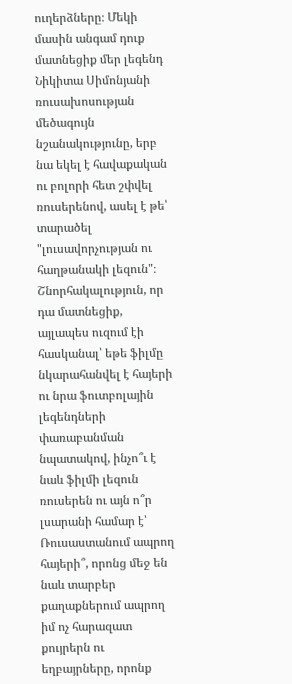ուղերձները։ Մեկի մասին անգամ դուք մատնեցիք մեր լեգենդ Նիկիտա Սիմոնյանի ռուսախոսության մեծագույն նշանակությունը, երբ նա եկել է հավաքական ու բոլորի հետ շփվել ռուսերենով, ասել է թե՝ տարածել "լուսավորչության ու հաղթանակի լեզուն"։ Շնորհակալություն, որ դա մատնեցիք, այլապես ուզում էի հասկանալ՝ եթե ֆիլմը նկարահանվել է հայերի ու նրա ֆուտբոլային լեգենդների փառաբանման նպատակով, ինչո՞ւ է նաև ֆիլմի լեզուն ռուսերեն ու այն ո՞ր լսարանի համար է՝ Ռուսաստանում ապրող հայերի՞, որոնց մեջ են նաև տարբեր քաղաքներում ապրող իմ ոչ հարազատ քույրերն ու եղբայրները, որոնք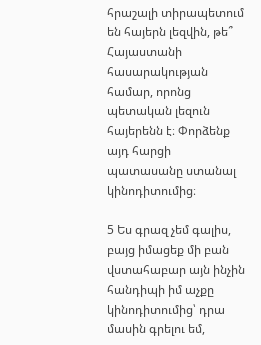հրաշալի տիրապետում են հայերն լեզվին, թե՞ Հայաստանի հասարակության համար, որոնց պետական լեզուն հայերենն է։ Փորձենք այդ հարցի պատասանը ստանալ կինոդիտումից։

5 Ես գրազ չեմ գալիս, բայց իմացեք մի բան վստահաբար այն ինչին հանդիպի իմ աչքը կինոդիտումից՝ դրա մասին գրելու եմ,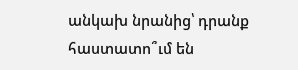անկախ նրանից՝ դրանք հաստատո՞ւմ են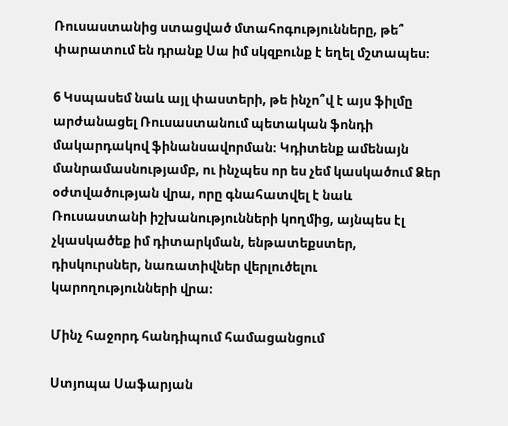Ռուսաստանից ստացված մտահոգությունները, թե՞ փարատում են դրանք Սա իմ սկզբունք է եղել մշտապես։

6 Կսպասեմ նաև այլ փաստերի, թե ինչո՞վ է այս ֆիլմը արժանացել Ռուսաստանում պետական ֆոնդի մակարդակով ֆինանսավորման։ Կդիտենք ամենայն մանրամասնությամբ, ու ինչպես որ ես չեմ կասկածում Ձեր օժտվածության վրա, որը գնահատվել է նաև Ռուսաստանի իշխանությունների կողմից, այնպես էլ չկասկածեք իմ դիտարկման, ենթատեքստեր, դիսկուրսներ, նառատիվներ վերլուծելու կարողությունների վրա։

Մինչ հաջորդ հանդիպում համացանցում

Ստյոպա Սաֆարյան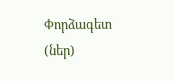Փորձագետ (ներ)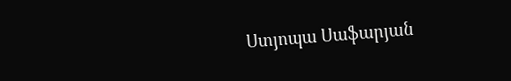Ստյոպա Սաֆարյան